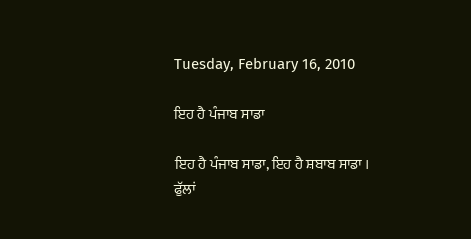Tuesday, February 16, 2010

ਇਹ ਹੈ ਪੰਜਾਬ ਸਾਡਾ

ਇਹ ਹੈ ਪੰਜਾਬ ਸਾਡਾ, ਇਹ ਹੈ ਸ਼ਬਾਬ ਸਾਡਾ ।
ਫੁੱਲਾਂ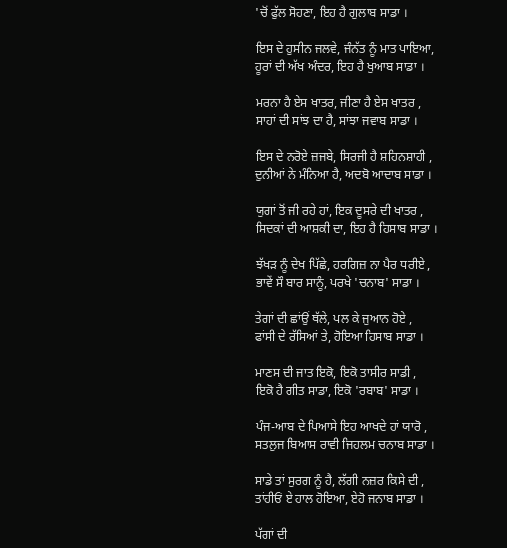'ਚੋਂ ਫੁੱਲ ਸੋਹਣਾ, ਇਹ ਹੈ ਗੁਲਾਬ ਸਾਡਾ ।

ਇਸ ਦੇ ਹੁਸੀਨ ਜਲਵੇ, ਜੰਨੱਤ ਨੂੰ ਮਾਤ ਪਾਇਆ,
ਹੂਰਾਂ ਦੀ ਅੱਖ ਅੰਦਰ, ਇਹ ਹੈ ਖੁਆਬ ਸਾਡਾ ।

ਮਰਨਾ ਹੈ ਏਸ ਖਾਤਰ, ਜੀਣਾ ਹੈ ਏਸ ਖਾਤਰ ,
ਸਾਹਾਂ ਦੀ ਸਾਂਝ ਦਾ ਹੈ, ਸਾਂਝਾ ਜਵਾਬ ਸਾਡਾ ।

ਇਸ ਦੇ ਨਰੋਏ ਜ਼ਜਬੇ, ਸਿਰਜੀ ਹੈ ਸ਼ਹਿਨਸ਼ਾਹੀ ,
ਦੁਨੀਆਂ ਨੇ ਮੰਨਿਆ ਹੈ, ਅਦਬੋ ਆਦਾਬ ਸਾਡਾ ।

ਯੁਗਾਂ ਤੋਂ ਜੀ ਰਹੇ ਹਾਂ, ਇਕ ਦੂਸਰੇ ਦੀ ਖਾਤਰ ,
ਸਿਦਕਾਂ ਦੀ ਆਸ਼ਕੀ ਦਾ, ਇਹ ਹੈ ਹਿਸਾਬ ਸਾਡਾ ।

ਝੱਖੜ ਨੂੰ ਦੇਖ ਪਿੱਛੇ, ਹਰਗਿਜ਼ ਨਾ ਪੈਰ ਧਰੀਏ ,
ਭਾਵੇਂ ਸੌ ਬਾਰ ਸਾਨੂੰ, ਪਰਖੇ 'ਚਨਾਬ' ਸਾਡਾ ।

ਤੇਗਾਂ ਦੀ ਛਾਂਉਂ ਥੱਲੇ, ਪਲ ਕੇ ਜੁਆਨ ਹੋਏ ,
ਫਾਂਸੀ ਦੇ ਰੱਸਿਆਂ ਤੇ, ਹੋਇਆ ਹਿਸਾਬ ਸਾਡਾ ।

ਮਾਣਸ ਦੀ ਜਾਤ ਇਕੋ, ਇਕੋ ਤਾਸੀਰ ਸਾਡੀ ,
ਇਕੋ ਹੈ ਗੀਤ ਸਾਡਾ, ਇਕੋ 'ਰਬਾਬ' ਸਾਡਾ ।

ਪੰਜ-ਆਬ ਦੇ ਪਿਆਸੇ ਇਹ ਆਖਦੇ ਹਾਂ ਯਾਰੋ ,
ਸਤਲੁਜ ਬਿਆਸ ਰਾਵੀ ਜਿਹਲਮ ਚਨਾਬ ਸਾਡਾ ।

ਸਾਡੇ ਤਾਂ ਸੁਰਗ ਨੂੰ ਹੈ, ਲੱਗੀ ਨਜ਼ਰ ਕਿਸੇ ਦੀ ,
ਤਾਂਹੀਓਂ ਏ ਹਾਲ ਹੋਇਆ, ਏਹੋ ਜਨਾਬ ਸਾਡਾ ।

ਪੱਗਾਂ ਦੀ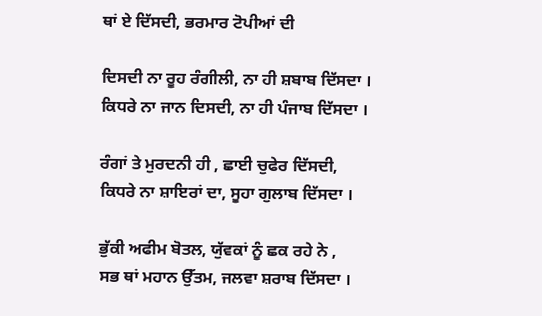ਥਾਂ ਏ ਦਿੱਸਦੀ, ਭਰਮਾਰ ਟੋਪੀਆਂ ਦੀ

ਦਿਸਦੀ ਨਾ ਰੂਹ ਰੰਗੀਲੀ, ਨਾ ਹੀ ਸ਼ਬਾਬ ਦਿੱਸਦਾ ।
ਕਿਧਰੇ ਨਾ ਜਾਨ ਦਿਸਦੀ, ਨਾ ਹੀ ਪੰਜਾਬ ਦਿੱਸਦਾ ।

ਰੰਗਾਂ ਤੇ ਮੁਰਦਨੀ ਹੀ , ਛਾਈ ਚੁਫੇਰ ਦਿੱਸਦੀ,
ਕਿਧਰੇ ਨਾ ਸ਼ਾਇਰਾਂ ਦਾ, ਸੂਹਾ ਗੁਲਾਬ ਦਿੱਸਦਾ ।

ਭੁੱਕੀ ਅਫੀਮ ਬੋਤਲ, ਯੁੱਵਕਾਂ ਨੂੰ ਛਕ ਰਹੇ ਨੇ ,
ਸਭ ਥਾਂ ਮਹਾਨ ਉੱਤਮ, ਜਲਵਾ ਸ਼ਰਾਬ ਦਿੱਸਦਾ ।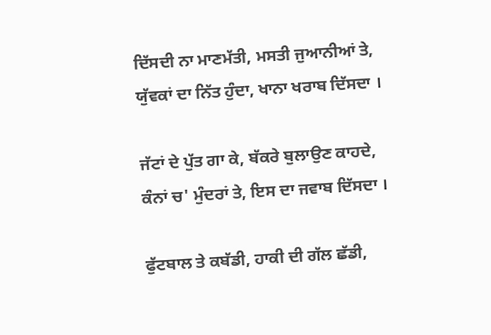ਦਿੱਸਦੀ ਨਾ ਮਾਣਮੱਤੀ, ਮਸਤੀ ਜੁਆਨੀਆਂ ਤੇ,
ਯੁੱਵਕਾਂ ਦਾ ਨਿੱਤ ਹੁੰਦਾ, ਖਾਨਾ ਖਰਾਬ ਦਿੱਸਦਾ ।

ਜੱਟਾਂ ਦੇ ਪੁੱਤ ਗਾ ਕੇ, ਬੱਕਰੇ ਬੁਲਾਉਣ ਕਾਹਦੇ,
ਕੰਨਾਂ ਚ' ਮੁੰਦਰਾਂ ਤੇ, ਇਸ ਦਾ ਜਵਾਬ ਦਿੱਸਦਾ ।

ਫੁੱਟਬਾਲ ਤੇ ਕਬੱਡੀ, ਹਾਕੀ ਦੀ ਗੱਲ ਛੱਡੀ,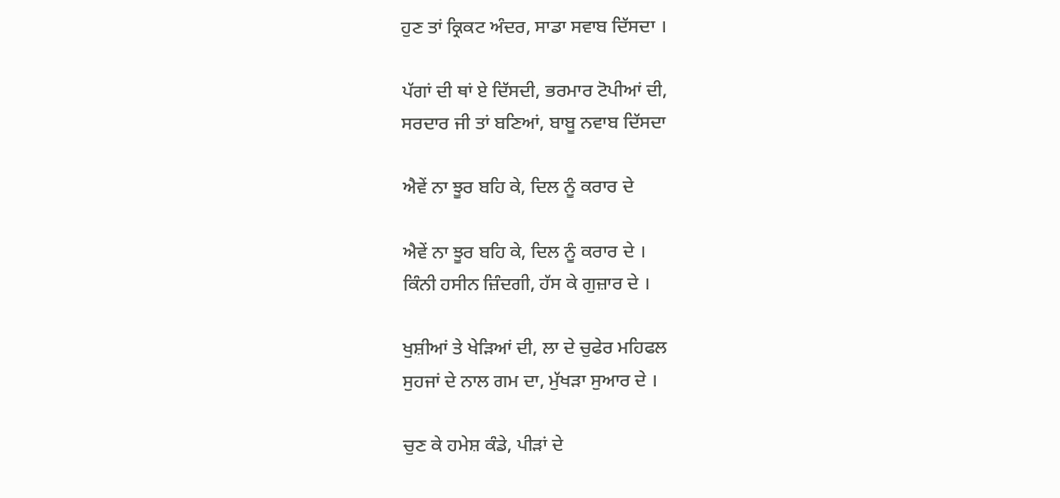ਹੁਣ ਤਾਂ ਕ੍ਰਿਕਟ ਅੰਦਰ, ਸਾਡਾ ਸਵਾਬ ਦਿੱਸਦਾ ।

ਪੱਗਾਂ ਦੀ ਥਾਂ ਏ ਦਿੱਸਦੀ, ਭਰਮਾਰ ਟੋਪੀਆਂ ਦੀ,
ਸਰਦਾਰ ਜੀ ਤਾਂ ਬਣਿਆਂ, ਬਾਬੂ ਨਵਾਬ ਦਿੱਸਦਾ

ਐਵੇਂ ਨਾ ਝੂਰ ਬਹਿ ਕੇ, ਦਿਲ ਨੂੰ ਕਰਾਰ ਦੇ

ਐਵੇਂ ਨਾ ਝੂਰ ਬਹਿ ਕੇ, ਦਿਲ ਨੂੰ ਕਰਾਰ ਦੇ ।
ਕਿੰਨੀ ਹਸੀਨ ਜ਼ਿੰਦਗੀ, ਹੱਸ ਕੇ ਗੁਜ਼ਾਰ ਦੇ ।

ਖੁਸ਼ੀਆਂ ਤੇ ਖੇੜਿਆਂ ਦੀ, ਲਾ ਦੇ ਚੁਫੇਰ ਮਹਿਫਲ
ਸੁਹਜਾਂ ਦੇ ਨਾਲ ਗਮ ਦਾ, ਮੁੱਖੜਾ ਸੁਆਰ ਦੇ ।

ਚੁਣ ਕੇ ਹਮੇਸ਼ ਕੰਡੇ, ਪੀੜਾਂ ਦੇ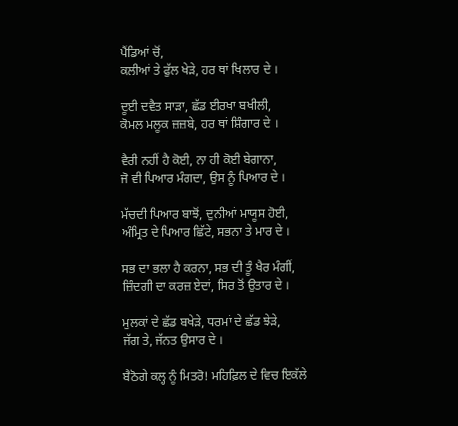ਪੈਂਡਿਆਂ ਚੋਂ,
ਕਲੀਆਂ ਤੇ ਫੁੱਲ ਖੇੜੇ, ਹਰ ਥਾਂ ਖਿਲਾਰ ਦੇ ।

ਦੂਈ ਦਵੈਤ ਸਾੜਾ, ਛੱਡ ਈਰਖਾ ਬਖੀਲੀ,
ਕੋਮਲ ਮਲੂਕ ਜ਼ਜ਼ਬੇ, ਹਰ ਥਾਂ ਸ਼ਿੰਗਾਰ ਦੇ ।

ਵੈਰੀ ਨਹੀਂ ਹੈ ਕੋਈ, ਨਾ ਹੀ ਕੋਈ ਬੇਗਾਨਾ,
ਜੋ ਵੀ ਪਿਆਰ ਮੰਗਦਾ, ਉਸ ਨੂੰ ਪਿਆਰ ਦੇ ।

ਮੱਚਦੀ ਪਿਆਰ ਬਾਝੋਂ, ਦੁਨੀਆਂ ਮਾਯੂਸ ਹੋਈ,
ਅੰਮ੍ਰਿਤ ਦੇ ਪਿਆਰ ਛਿੱਟੇ, ਸਭਨਾ ਤੇ ਮਾਰ ਦੇ ।

ਸਭ ਦਾ ਭਲਾ ਹੈ ਕਰਨਾ, ਸਭ ਦੀ ਤੂੰ ਖੈਰ ਮੰਗੀਂ,
ਜ਼ਿੰਦਗੀ ਦਾ ਕਰਜ਼ ਏਦਾਂ, ਸਿਰ ਤੋਂ ਉਤਾਰ ਦੇ ।

ਮੁਲਕਾਂ ਦੇ ਛੱਡ ਬਖੇੜੇ, ਧਰਮਾਂ ਦੇ ਛੱਡ ਝੇੜੇ,
ਜੱਗ ਤੇ, ਜੱਨਤ ਉਸਾਰ ਦੇ ।

ਬੈਠੋਗੇ ਕਲ੍ਹ ਨੂੰ ਮਿਤਰੋ! ਮਹਿਫ਼ਿਲ ਦੇ ਵਿਚ ਇਕੱਲੇ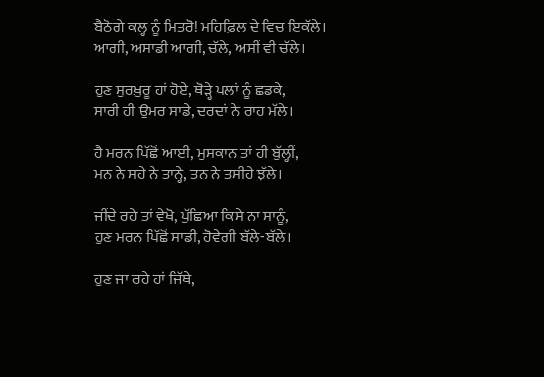ਬੈਠੋਗੇ ਕਲ੍ਹ ਨੂੰ ਮਿਤਰੋ! ਮਹਿਫ਼ਿਲ ਦੇ ਵਿਚ ਇਕੱਲੇ।
ਆਗੀ, ਅਸਾਡੀ ਆਗੀ, ਚੱਲੇ, ਅਸੀਂ ਵੀ ਚੱਲੇ।

ਹੁਣ ਸੁਰਖ਼ੁਰੂ ਹਾਂ ਹੋਏ, ਥੋੜ੍ਹੇ ਪਲਾਂ ਨੂੰ ਛਡਕੇ,
ਸਾਰੀ ਹੀ ਉਮਰ ਸਾਡੇ, ਦਰਦਾਂ ਨੇ ਰਾਹ ਮੱਲੇ।

ਹੈ ਮਰਨ ਪਿੱਛੋਂ ਆਈ, ਮੁਸਕਾਨ ਤਾਂ ਹੀ ਬੁੱਲ੍ਹੀਂ,
ਮਨ ਨੇ ਸਹੇ ਨੇ ਤਾਨ੍ਹੇ, ਤਨ ਨੇ ਤਸੀਹੇ ਝੱਲੇ।

ਜੀਂਦੇ ਰਹੇ ਤਾਂ ਵੇਖੋ, ਪੁੱਛਿਆ ਕਿਸੇ ਨਾ ਸਾਨੂੰ,
ਹੁਣ ਮਰਨ ਪਿੱਛੋਂ ਸਾਡੀ, ਹੋਵੇਗੀ ਬੱਲੇ-ਬੱਲੇ।

ਹੁਣ ਜਾ ਰਹੇ ਹਾਂ ਜਿੱਥੇ,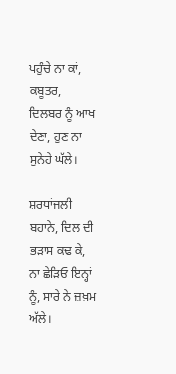ਪਹੁੰਚੇ ਨਾ ਕਾਂ, ਕਬੂਤਰ,
ਦਿਲਬਰ ਨੂੰ ਆਖ ਦੇਣਾ, ਹੁਣ ਨਾ ਸੁਨੇਹੇ ਘੱਲੇ।

ਸ਼ਰਧਾਂਜਲੀ ਬਹਾਨੇ, ਦਿਲ ਦੀ ਭੜਾਸ ਕਢ ਕੇ,
ਨਾ ਛੇੜਿਓ ਇਨ੍ਹਾਂ ਨੂੰ, ਸਾਰੇ ਨੇ ਜ਼ਖ਼ਮ ਅੱਲੇ।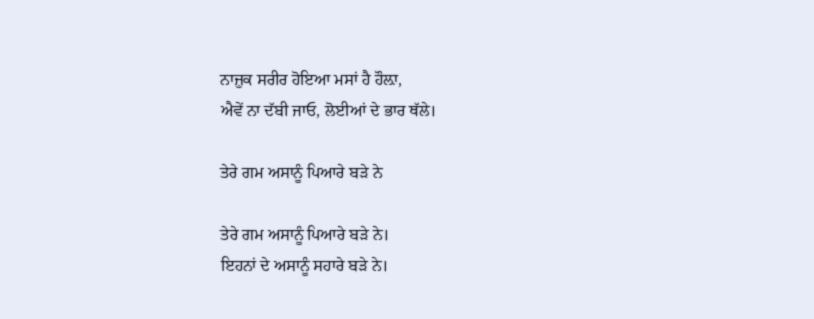ਨਾਜ਼ੁਕ ਸਰੀਰ ਹੋਇਆ ਮਸਾਂ ਹੈ ਹੌਲ਼ਾ,
ਐਵੇਂ ਨਾ ਦੱਬੀ ਜਾਓ, ਲੋਈਆਂ ਦੇ ਭਾਰ ਥੱਲੇ।

ਤੇਰੇ ਗਮ ਅਸਾਨੂੰ ਪਿਆਰੇ ਬੜੇ ਨੇ

ਤੇਰੇ ਗਮ ਅਸਾਨੂੰ ਪਿਆਰੇ ਬੜੇ ਨੇ।
ਇਹਨਾਂ ਦੇ ਅਸਾਨੂੰ ਸਹਾਰੇ ਬੜੇ ਨੇ।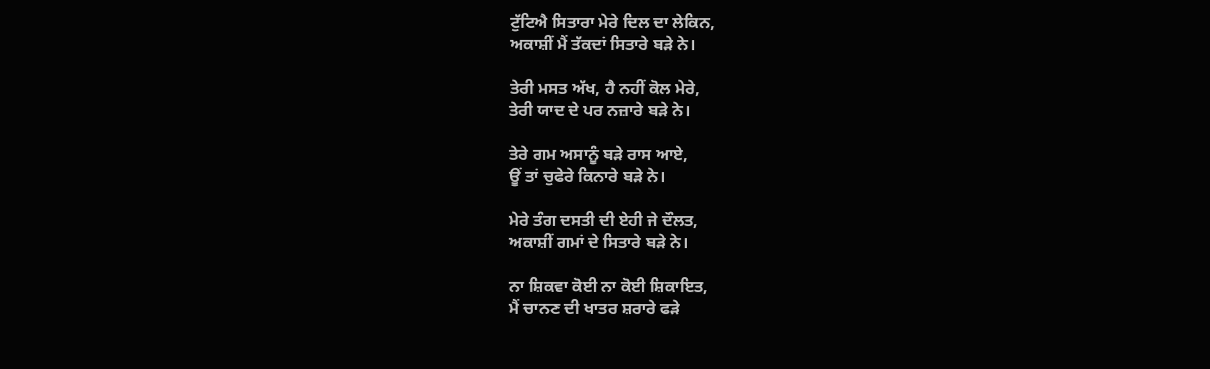ਟੁੱਟਿਐ ਸਿਤਾਰਾ ਮੇਰੇ ਦਿਲ ਦਾ ਲੇਕਿਨ,
ਅਕਾਸ਼ੀਂ ਮੈਂ ਤੱਕਦਾਂ ਸਿਤਾਰੇ ਬੜੇ ਨੇ।

ਤੇਰੀ ਮਸਤ ਅੱਖ, ਹੈ ਨਹੀਂ ਕੋਲ ਮੇਰੇ,
ਤੇਰੀ ਯਾਦ ਦੇ ਪਰ ਨਜ਼ਾਰੇ ਬੜੇ ਨੇ।

ਤੇਰੇ ਗਮ ਅਸਾਨੂੰ ਬੜੇ ਰਾਸ ਆਏ,
ਊਂ ਤਾਂ ਚੁਫੇਰੇ ਕਿਨਾਰੇ ਬੜੇ ਨੇ।

ਮੇਰੇ ਤੰਗ ਦਸਤੀ ਦੀ ਏਹੀ ਜੇ ਦੌਲਤ,
ਅਕਾਸ਼ੀਂ ਗਮਾਂ ਦੇ ਸਿਤਾਰੇ ਬੜੇ ਨੇ।

ਨਾ ਸ਼ਿਕਵਾ ਕੋਈ ਨਾ ਕੋਈ ਸ਼ਿਕਾਇਤ,
ਮੈਂ ਚਾਨਣ ਦੀ ਖਾਤਰ ਸ਼ਰਾਰੇ ਫੜੇ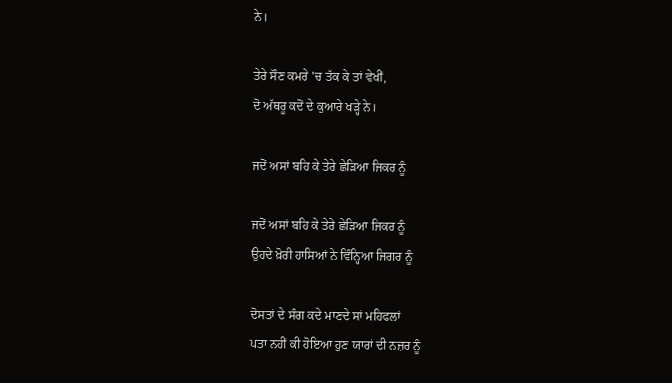ਨੇ।

ਤੇਰੇ ਸੌਣ ਕਮਰੇ 'ਚ ਤੱਕ ਕੇ ਤਾਂ ਵੇਖੀਂ,
ਦੋ ਅੱਥਰੂ ਕਦੋਂ ਦੇ ਕੁਆਰੇ ਖੜ੍ਹੇ ਨੇ।

ਜਦੋਂ ਅਸਾਂ ਬਹਿ ਕੇ ਤੇਰੇ ਛੇੜਿਆ ਜਿਕਰ ਨੂੰ

ਜਦੋਂ ਅਸਾਂ ਬਹਿ ਕੇ ਤੇਰੇ ਛੇੜਿਆ ਜਿਕਰ ਨੂੰ
ਉਹਦੇ ਖ਼ੋਰੀ ਹਾਸਿਆਂ ਨੇ ਵਿੰਨ੍ਹਿਆ ਜਿਗਰ ਨੂੰ

ਦੋਸਤਾਂ ਦੇ ਸੰਗ ਕਦੇ ਮਾਣਦੇ ਸਾਂ ਮਹਿਫਲਾਂ
ਪਤਾ ਨਹੀਂ ਕੀ ਹੋਇਆ ਹੁਣ ਯਾਰਾਂ ਦੀ ਨਜ਼ਰ ਨੂੰ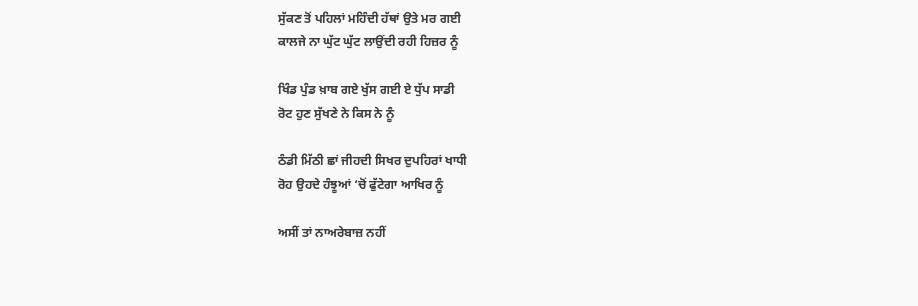ਸੁੱਕਣ ਤੋਂ ਪਹਿਲਾਂ ਮਹਿੰਦੀ ਹੱਥਾਂ ਉਤੇ ਮਰ ਗਈ
ਕਾਲਜੇ ਨਾ ਘੁੱਟ ਘੁੱਟ ਲਾਉਂਦੀ ਰਹੀ ਹਿਜ਼ਰ ਨੂੰ

ਖਿੰਡ ਪੁੰਡ ਖ਼ਾਬ ਗਏ ਖੁੱਸ ਗਈ ਏ ਧੁੱਪ ਸਾਡੀ
ਰੋਟ ਹੁਣ ਸੁੱਖਣੇ ਨੇ ਕਿਸ ਨੇ ਨੂੰ

ਠੰਡੀ ਮਿੱਠੀ ਛਾਂ ਜੀਹਦੀ ਸਿਖਰ ਦੁਪਹਿਰਾਂ ਖਾਧੀ
ਰੋਹ ਉਹਦੇ ਹੰਝੂਆਂ ‘ਚੋਂ ਫੁੱਟੇਗਾ ਆਖਿਰ ਨੂੰ

ਅਸੀਂ ਤਾਂ ਨਾਅਰੇਬਾਜ਼ ਨਹੀਂ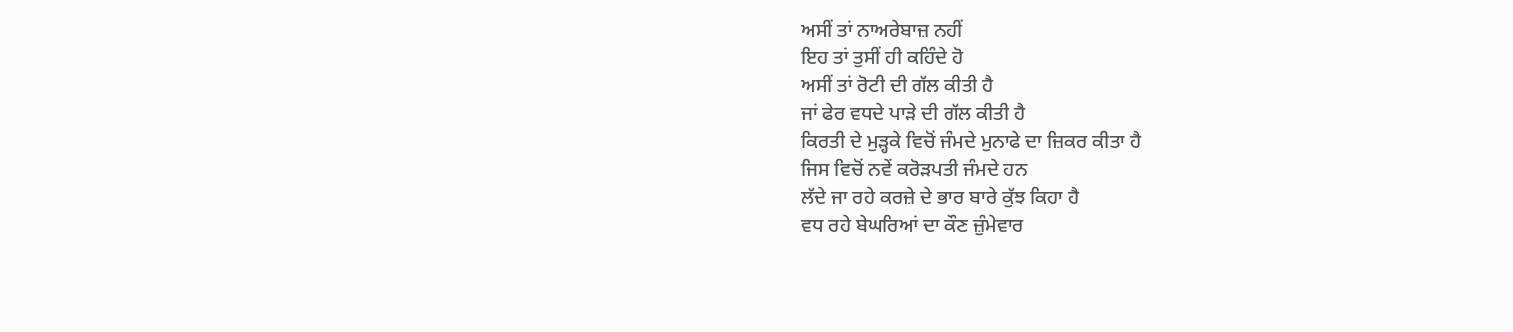ਅਸੀਂ ਤਾਂ ਨਾਅਰੇਬਾਜ਼ ਨਹੀਂ
ਇਹ ਤਾਂ ਤੁਸੀਂ ਹੀ ਕਹਿੰਦੇ ਹੋ
ਅਸੀਂ ਤਾਂ ਰੋਟੀ ਦੀ ਗੱਲ ਕੀਤੀ ਹੈ
ਜਾਂ ਫੇਰ ਵਧਦੇ ਪਾੜੇ ਦੀ ਗੱਲ ਕੀਤੀ ਹੈ
ਕਿਰਤੀ ਦੇ ਮੁੜ੍ਹਕੇ ਵਿਚੋਂ ਜੰਮਦੇ ਮੁਨਾਫੇ ਦਾ ਜ਼ਿਕਰ ਕੀਤਾ ਹੈ
ਜਿਸ ਵਿਚੋਂ ਨਵੇਂ ਕਰੋੜਪਤੀ ਜੰਮਦੇ ਹਨ
ਲੱਦੇ ਜਾ ਰਹੇ ਕਰਜ਼ੇ ਦੇ ਭਾਰ ਬਾਰੇ ਕੁੱਝ ਕਿਹਾ ਹੈ
ਵਧ ਰਹੇ ਬੇਘਰਿਆਂ ਦਾ ਕੌਣ ਜ਼ੁੰਮੇਵਾਰ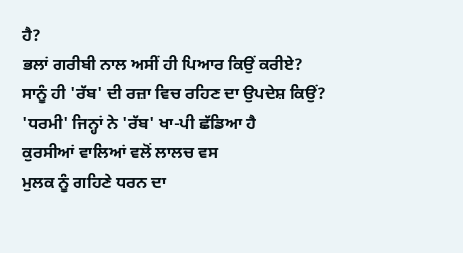ਹੈ?
ਭਲਾਂ ਗਰੀਬੀ ਨਾਲ ਅਸੀਂ ਹੀ ਪਿਆਰ ਕਿਉਂ ਕਰੀਏ?
ਸਾਨੂੰ ਹੀ 'ਰੱਬ' ਦੀ ਰਜ਼ਾ ਵਿਚ ਰਹਿਣ ਦਾ ਉਪਦੇਸ਼ ਕਿਉਂ?
'ਧਰਮੀ' ਜਿਨ੍ਹਾਂ ਨੇ 'ਰੱਬ' ਖਾ-ਪੀ ਛੱਡਿਆ ਹੈ
ਕੁਰਸੀਆਂ ਵਾਲਿਆਂ ਵਲੋਂ ਲਾਲਚ ਵਸ
ਮੁਲਕ ਨੂੰ ਗਹਿਣੇ ਧਰਨ ਦਾ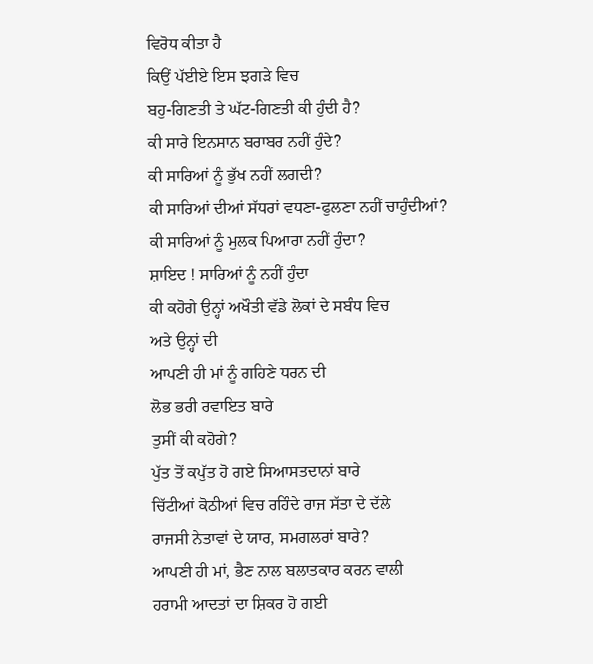ਵਿਰੋਧ ਕੀਤਾ ਹੈ
ਕਿਉਂ ਪੱਈਏ ਇਸ ਝਗੜੇ ਵਿਚ
ਬਹੁ-ਗਿਣਤੀ ਤੇ ਘੱਟ-ਗਿਣਤੀ ਕੀ ਹੁੰਦੀ ਹੈ?
ਕੀ ਸਾਰੇ ਇਨਸਾਨ ਬਰਾਬਰ ਨਹੀਂ ਹੁੰਦੇ?
ਕੀ ਸਾਰਿਆਂ ਨੂੰ ਭੁੱਖ ਨਹੀਂ ਲਗਦੀ?
ਕੀ ਸਾਰਿਆਂ ਦੀਆਂ ਸੱਧਰਾਂ ਵਧਣਾ-ਫੁਲਣਾ ਨਹੀਂ ਚਾਹੁੰਦੀਆਂ?
ਕੀ ਸਾਰਿਆਂ ਨੂੰ ਮੁਲਕ ਪਿਆਰਾ ਨਹੀਂ ਹੁੰਦਾ?
ਸ਼ਾਇਦ ! ਸਾਰਿਆਂ ਨੂੰ ਨਹੀਂ ਹੁੰਦਾ
ਕੀ ਕਹੋਗੇ ਉਨ੍ਹਾਂ ਅਖੌਤੀ ਵੱਡੇ ਲੋਕਾਂ ਦੇ ਸਬੰਧ ਵਿਚ
ਅਤੇ ਉਨ੍ਹਾਂ ਦੀ
ਆਪਣੀ ਹੀ ਮਾਂ ਨੂੰ ਗਹਿਣੇ ਧਰਨ ਦੀ
ਲੋਭ ਭਰੀ ਰਵਾਇਤ ਬਾਰੇ
ਤੁਸੀਂ ਕੀ ਕਹੋਗੇ?
ਪੁੱਤ ਤੋਂ ਕਪੁੱਤ ਹੋ ਗਏ ਸਿਆਸਤਦਾਨਾਂ ਬਾਰੇ
ਚਿੱਟੀਆਂ ਕੋਠੀਆਂ ਵਿਚ ਰਹਿੰਦੇ ਰਾਜ ਸੱਤਾ ਦੇ ਦੱਲੇ
ਰਾਜਸੀ ਨੇਤਾਵਾਂ ਦੇ ਯਾਰ, ਸਮਗਲਰਾਂ ਬਾਰੇ?
ਆਪਣੀ ਹੀ ਮਾਂ, ਭੈਣ ਨਾਲ ਬਲਾਤਕਾਰ ਕਰਨ ਵਾਲੀ
ਹਰਾਮੀ ਆਦਤਾਂ ਦਾ ਸ਼ਿਕਰ ਹੋ ਗਈ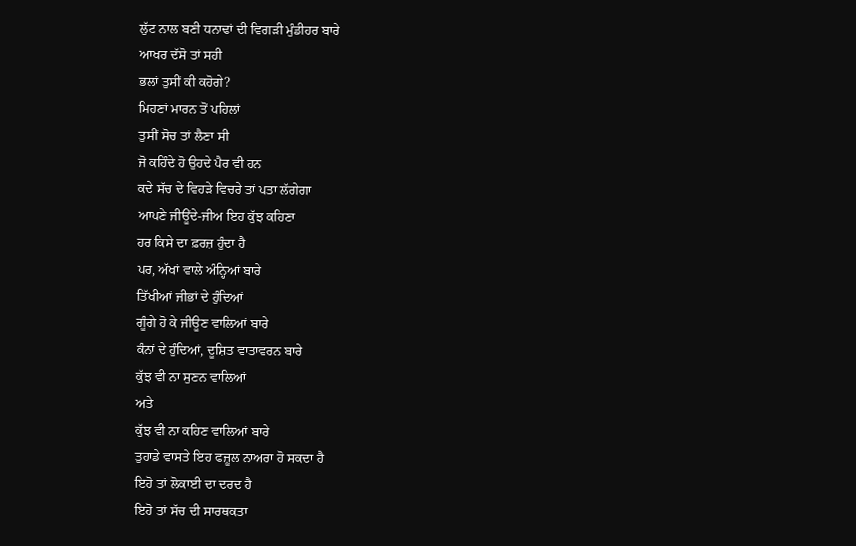ਲੁੱਟ ਨਾਲ ਬਣੀ ਧਨਾਢਾਂ ਦੀ ਵਿਗੜੀ ਮੁੰਡੀਹਰ ਬਾਰੇ
ਆਖਰ ਦੱਸੋ ਤਾਂ ਸਹੀ
ਭਲਾਂ ਤੁਸੀਂ ਕੀ ਕਹੋਗੇ?
ਮਿਹਣਾਂ ਮਾਰਨ ਤੋਂ ਪਹਿਲਾਂ
ਤੁਸੀਂ ਸੋਚ ਤਾਂ ਲੈਣਾ ਸੀ
ਜੋ ਕਹਿੰਦੇ ਹੋ ਉਹਦੇ ਪੈਰ ਵੀ ਹਨ
ਕਦੇ ਸੱਚ ਦੇ ਵਿਹੜੇ ਵਿਚਰੇ ਤਾਂ ਪਤਾ ਲੱਗੇਗਾ
ਆਪਣੇ ਜੀਊਂਦੇ-ਜੀਅ ਇਹ ਕੁੱਝ ਕਹਿਣਾ
ਹਰ ਕਿਸੇ ਦਾ ਫ਼ਰਜ਼ ਹੁੰਦਾ ਹੈ
ਪਰ, ਅੱਖਾਂ ਵਾਲੇ ਅੰਨ੍ਹਿਆਂ ਬਾਰੇ
ਤਿੱਖੀਆਂ ਜੀਭਾਂ ਦੇ ਹੁੰਦਿਆਂ
ਗੂੰਗੇ ਹੋ ਕੇ ਜੀਊਣ ਵਾਲਿਆਂ ਬਾਰੇ
ਕੰਨਾਂ ਦੇ ਹੁੰਦਿਆਂ, ਦੂਸ਼ਿਤ ਵਾਤਾਵਰਨ ਬਾਰੇ
ਕੁੱਝ ਵੀ ਨਾ ਸੁਣਨ ਵਾਲਿਆਂ
ਅਤੇ
ਕੁੱਝ ਵੀ ਨਾ ਕਹਿਣ ਵਾਲਿਆਂ ਬਾਰੇ
ਤੁਹਾਡੇ ਵਾਸਤੇ ਇਹ ਫਜ਼ੂਲ ਨਾਅਰਾ ਹੋ ਸਕਦਾ ਹੈ
ਇਹੋ ਤਾਂ ਲੋਕਾਈ ਦਾ ਦਰਦ ਹੈ
ਇਹੋ ਤਾਂ ਸੱਚ ਦੀ ਸਾਰਥਕਤਾ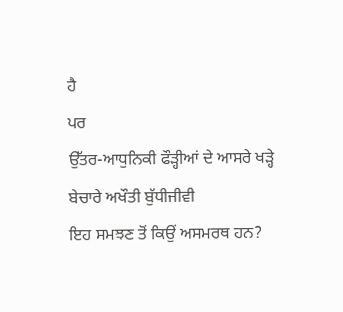ਹੈ
ਪਰ
ਉੱਤਰ-ਆਧੁਨਿਕੀ ਫੌੜ੍ਹੀਆਂ ਦੇ ਆਸਰੇ ਖੜ੍ਹੇ
ਬੇਚਾਰੇ ਅਖੌਤੀ ਬੁੱਧੀਜੀਵੀ
ਇਹ ਸਮਝਣ ਤੋਂ ਕਿਉਂ ਅਸਮਰਥ ਹਨ?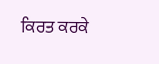ਕਿਰਤ ਕਰਕੇ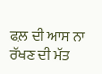ਫਲ਼ ਦੀ ਆਸ ਨਾ ਰੱਖਣ ਦੀ ਮੱਤ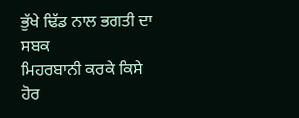ਭੁੱਖੇ ਢਿੱਡ ਨਾਲ ਭਗਤੀ ਦਾ ਸਬਕ
ਮਿਹਰਬਾਨੀ ਕਰਕੇ ਕਿਸੇ ਹੋਰ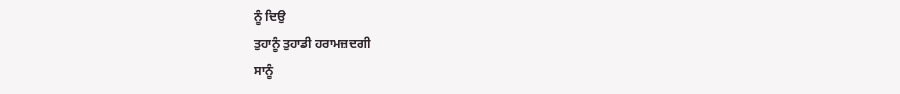ਨੂੰ ਦਿਉ
ਤੁਹਾਨੂੰ ਤੁਹਾਡੀ ਹਰਾਮਜ਼ਦਗੀ
ਸਾਨੂੰ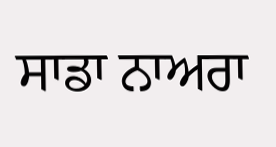ਸਾਡਾ ਨਾਅਰਾ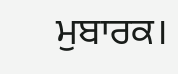ਮੁਬਾਰਕ।